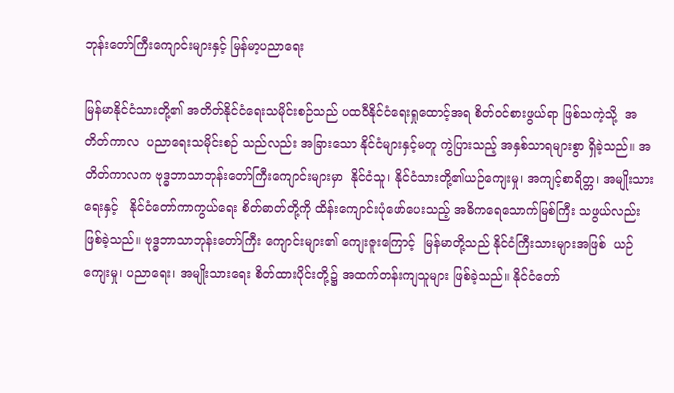ဘုန်းတော်ကြီးကျောင်းများနှင့် မြန်မာ့ပညာရေး

မြန်မာနိုင်ငံသားတို့၏ အတိတ်နိုင်ငံရေးသမိုင်းစဉ်သည် ပထဝီနိုင်ငံရေးရှုထောင့်အရ စိတ်ဝင်စားဖွယ်ရာ ဖြစ်သကဲ့သို့  အတိတ်ကာလ  ပညာရေးသမိုင်းစဉ် သည်လည်း အခြားသော နိုင်ငံများနှင့်မတူ ကွဲပြားသည့် အနှစ်သာရများစွာ ရှိခဲ့သည်။ အတိတ်ကာလက ဗုဒ္ဓဘာသာဘုန်းတော်ကြီးကျောင်းများမှာ  နိုင်ငံသူ၊ နိုင်ငံသားတို့၏ယဉ်ကျေးမှု၊ အကျင့်စာရိတ္တ၊ အမျိုးသားရေးနှင့်   နိုင်ငံတော်ကာကွယ်ရေး စိတ်ဓာတ်တို့ကို ထိန်းကျောင်းပုံဖော်ပေးသည့် အဓိကရေသောက်မြစ်ကြီး သဖွယ်လည်း ဖြစ်ခဲ့သည်။ ဗုဒ္ဓဘာသာဘုန်းတော်ကြီး ကျောင်းများ၏ ကျေးဇူးကြောင့်  မြန်မာတို့သည် နိုင်ငံကြီးသားများအဖြစ်  ယဉ်ကျေးမှု၊ ပညာရေး၊ အမျိုးသားရေး စိတ်ထားပိုင်းတို့၌ အထက်တန်းကျသူများ ဖြစ်ခဲ့သည်။ နိုင်ငံတော်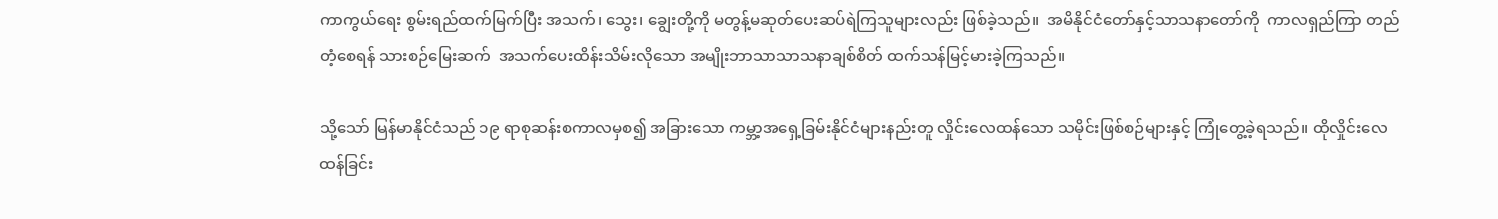ကာကွယ်ရေး စွမ်းရည်ထက်မြက်ပြီး အသက်၊ သွေး၊ ချွေးတို့ကို မတွန့်မဆုတ်ပေးဆပ်ရဲကြသူများလည်း ဖြစ်ခဲ့သည်။  အမိနိုင်ငံတော်နှင့်သာသနာတော်ကို  ကာလရှည်ကြာ တည်တံ့စေရန် သားစဉ်မြေးဆက်  အသက်ပေးထိန်းသိမ်းလိုသော အမျိုးဘာသာသာသနာချစ်စိတ် ထက်သန်မြင့်မားခဲ့ကြသည်။

သို့သော် မြန်မာနိုင်ငံသည် ၁၉ ရာစုဆန်းစကာလမှစ၍ အခြားသော ကမ္ဘာ့အရှေ့ခြမ်းနိုင်ငံများနည်းတူ လှိုင်းလေထန်သော သမိုင်းဖြစ်စဉ်များနှင့် ကြုံတွေ့ခဲ့ရသည်။ ထိုလှိုင်းလေထန်ခြင်း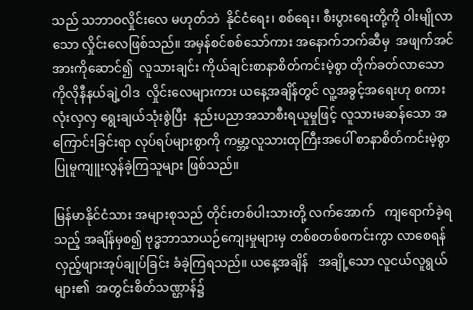သည် သဘာဝလှိုင်းလေ မဟုတ်ဘဲ  နိုင်ငံရေး၊ စစ်ရေး၊ စီးပွားရေးတို့ကို ဝါးမျိုလာသော လှိုင်းလေဖြစ်သည်။ အမှန်စင်စစ်သော်ကား အနောက်ဘက်ဆီမှ  အဖျက်အင်အားကိုဆောင်၍  လူသားချင်း ကိုယ်ချင်းစာနာစိတ်ကင်းမဲ့စွာ တိုက်ခတ်လာသော   ကိုလိုနီနယ်ချဲ့ဝါဒ  လှိုင်းလေများကား ယနေ့အချိန်တွင် လူ့အခွင့်အရေးဟု စကားလုံးလှလှ ရွေးချယ်သုံးစွဲပြီး  နည်းပညာအသာစီးရယူမှုဖြင့် လူသားမဆန်သော အကြောင်းခြင်းရာ လုပ်ရပ်များစွာကို ကမ္ဘာ့လူသားထုကြီးအပေါ် စာနာစိတ်ကင်းမဲ့စွာ ပြုမူကျူးလွန်ခဲ့ကြသူများ ဖြစ်သည်။

မြန်မာနိုင်ငံသား အများစုသည် တိုင်းတစ်ပါးသားတို့ လက်အောက်   ကျရောက်ခဲ့ရသည့် အချိန်မှစ၍ ဗုဒ္ဓဘာသာယဉ်ကျေးမှုများမှ တစ်စတစ်စကင်းကွာ လာစေရန် လှည့်ဖျားအုပ်ချုပ်ခြင်း ခံခဲ့ကြရသည်။ ယနေ့အချိန်   အချို့သော လူငယ်လူရွယ်များ၏  အတွင်းစိတ်သဏ္ဌာန်၌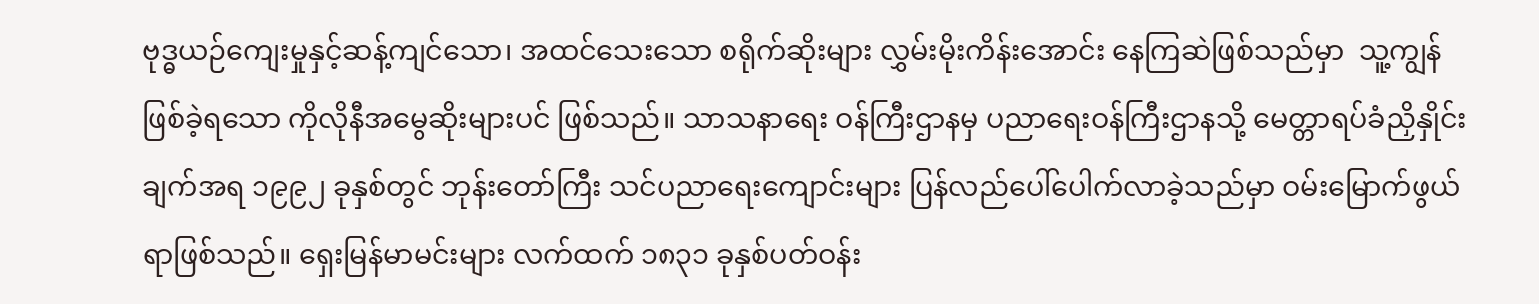ဗုဒ္ဓယဉ်ကျေးမှုနှင့်ဆန့်ကျင်သော၊ အထင်သေးသော စရိုက်ဆိုးများ လွှမ်းမိုးကိန်းအောင်း နေကြဆဲဖြစ်သည်မှာ  သူ့ကျွန်ဖြစ်ခဲ့ရသော ကိုလိုနီအမွေဆိုးများပင် ဖြစ်သည်။ သာသနာရေး ဝန်ကြီးဌာနမှ ပညာရေးဝန်ကြီးဌာနသို့ မေတ္တာရပ်ခံညှိနှိုင်းချက်အရ ၁၉၉၂ ခုနှစ်တွင် ဘုန်းတော်ကြီး သင်ပညာရေးကျောင်းများ ပြန်လည်ပေါ်ပေါက်လာခဲ့သည်မှာ ဝမ်းမြောက်ဖွယ်ရာဖြစ်သည်။ ရှေးမြန်မာမင်းများ လက်ထက် ၁၈၃၁ ခုနှစ်ပတ်ဝန်း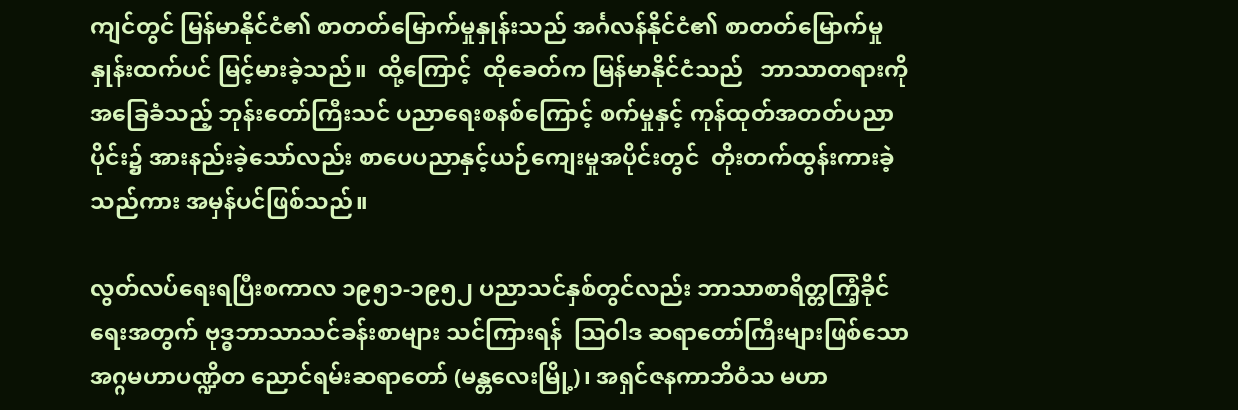ကျင်တွင် မြန်မာနိုင်ငံ၏ စာတတ်မြောက်မှုနှုန်းသည် အင်္ဂလန်နိုင်ငံ၏ စာတတ်မြောက်မှုနှုန်းထက်ပင် မြင့်မားခဲ့သည်။  ထို့ကြောင့်  ထိုခေတ်က မြန်မာနိုင်ငံသည်   ဘာသာတရားကို အခြေခံသည့် ဘုန်းတော်ကြီးသင် ပညာရေးစနစ်ကြောင့် စက်မှုနှင့် ကုန်ထုတ်အတတ်ပညာပိုင်း၌ အားနည်းခဲ့သော်လည်း စာပေပညာနှင့်ယဉ်ကျေးမှုအပိုင်းတွင်  တိုးတက်ထွန်းကားခဲ့သည်ကား အမှန်ပင်ဖြစ်သည်။

လွတ်လပ်ရေးရပြီးစကာလ ၁၉၅၁-၁၉၅၂ ပညာသင်နှစ်တွင်လည်း ဘာသာစာရိတ္တကြံ့ခိုင်ရေးအတွက် ဗုဒ္ဓဘာသာသင်ခန်းစာများ သင်ကြားရန်  သြဝါဒ ဆရာတော်ကြီးများဖြစ်သော   အဂ္ဂမဟာပဏ္ဍိတ ညောင်ရမ်းဆရာတော် (မန္တလေးမြို့)၊ အရှင်ဇနကာဘိဝံသ မဟာ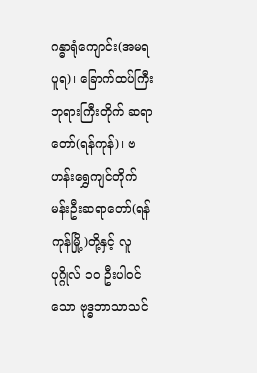ဂန္ဓာရုံကျောင်း(အမရပူရ)၊ ခြောက်ထပ်ကြီး ဘုရားကြီးတိုက် ဆရာတော်(ရန်ကုန်)၊ ဗဟန်းရွှေကျင်တိုက်မန်းဦးဆရာတော်(ရန်ကုန်မြို့)တို့နှင့် လူပုဂ္ဂိုလ် ၁၀ ဦးပါဝင်သော ဗုဒ္ဓဘာသာသင်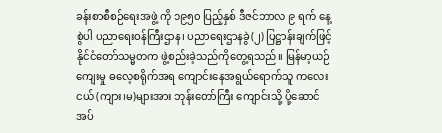ခန်းစာစီစဉ်ရေးအဖွဲ့ ကို ၁၉၅၀ ပြည့်နှစ် ဒီဇင်ဘာလ ၉ ရက် နေ့စွဲပါ ပညာရေးဝန်ကြီးဌာန၊ ပညာရေးဌာနခွဲ(၂) ပြဋ္ဌာန်းချက်ဖြင့် နိုင်ငံတော်သမ္မတက ဖွဲ့စည်းခဲ့သည်ကိုတွေ့ရသည်။ မြန်မာ့ယဉ်ကျေးမှု ဓလေ့စရိုက်အရ ကျောင်းနေအရွယ်ရောက်သူ ကလေးငယ် (ကျား၊မ)များအား ဘုန်းတော်ကြီး ကျောင်းသို့ ပို့ဆောင်အပ်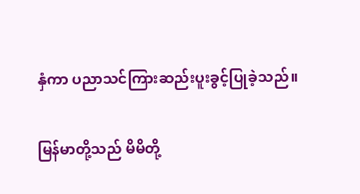နှံကာ ပညာသင်ကြားဆည်းပူးခွင့်ပြုခဲ့သည်။

မြန်မာတို့သည် မိမိတို့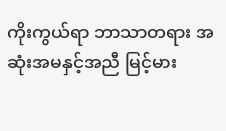ကိုးကွယ်ရာ ဘာသာတရား အဆုံးအမနှင့်အညီ မြင့်မား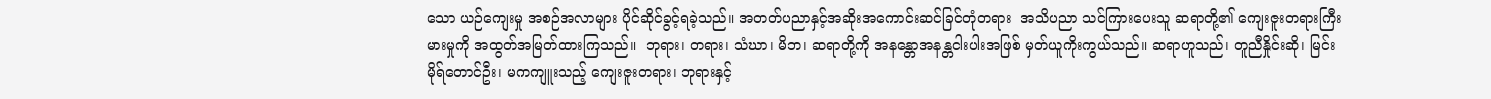သော ယဉ်ကျေးမှု အစဉ်အလာများ ပိုင်ဆိုင်ခွင့်ရခဲ့သည်။ အတတ်ပညာနှင့်အဆိုးအကောင်းဆင်ခြင်တုံတရား  အသိပညာ သင်ကြားပေးသူ ဆရာတို့၏ ကျေးဇူးတရားကြီးမားမှုကို အထွတ်အမြတ်ထားကြသည်။  ဘုရား၊ တရား၊ သံဃာ၊ မိဘ၊ ဆရာတို့ကို အနန္တောအနန္တငါးပါးအဖြစ် မှတ်ယူကိုးကွယ်သည်။ ဆရာဟူသည်၊ တူညီနှိုင်းဆို၊ မြင်းမိုရ်တောင်ဦး၊ မကကျူးသည့် ကျေးဇူးတရား၊ ဘုရားနှင့်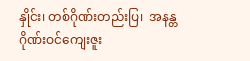နှိုင်း၊ တစ်ဂိုဏ်းတည်းပြ၊  အနန္တဂိုဏ်းဝင်ကျေးဇူး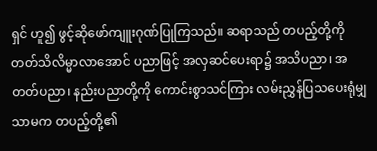ရှင် ဟူ၍ ဖွင့်ဆိုဖော်ကျူးဂုဏ်ပြုကြသည်။ ဆရာသည် တပည့်တို့ကို တတ်သိလိမ္မာလာအောင် ပညာဖြင့် အလှဆင်ပေးရာ၌ အသိပညာ၊ အတတ်ပညာ၊ နည်းပညာတို့ကို ကောင်းစွာသင်ကြား လမ်းညွှန်ပြသပေးရုံမျှသာမက တပည့်တို့၏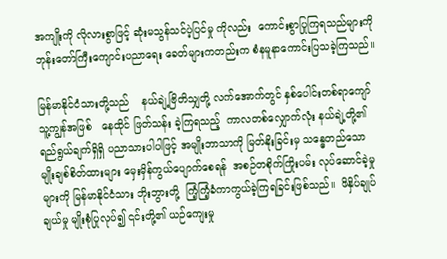အကျိုးကို လိုလားစွာဖြင့် ဆုံးမသွန်သင်ပဲ့ပြင်မှု ကိုလည်း  ကောင်းစွာပြုကြရသည်များကို ဘုန်းတော်ကြီးကျောင်းပညာရေး ခေတ်များကတည်းက စံနမူနာကောင်းပြသခဲ့ကြသည်။

မြန်မာနိုင်ငံသားတို့သည်    နယ်ချဲ့ဗြိတိသျှတို့ လက်အောက်တွင် နှစ်ပေါင်းတစ်ရာကျော် သူ့ကျွန်အဖြစ်   နေထိုင် ဖြတ်သန်း ခဲ့ကြရသည့်  ကာလတစ်လျှောက်လုံး နယ်ချဲ့တို့၏ရည်ရွယ်ချက်ရှိရှိ ပညာသားပါပါဖြင့် အမျိုးဘာသာကို မြတ်နိုးခြင်းမှ သန္ဓေတည်သော မျိုးချစ်စိတ်ထားများ မှေးမှိန်ကွယ်ပျောက်စေရန်  အစဉ်တစိုက်ကြိုးပမ်း လုပ်ဆောင်ခဲ့မှုများကို မြန်မာနိုင်ငံသား ဘိုးဘွားတို့  ကြံ့ကြံ့ခံကာကွယ်ခဲ့ကြရခြင်းဖြစ်သည်။  ဖိနှိပ်ချုပ်ချယ်မှု မျိုးစုံပြုလုပ်၍ ၎င်းတို့၏ ယဉ်ကျေးမှု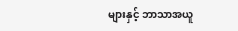များနှင့် ဘာသာအယူ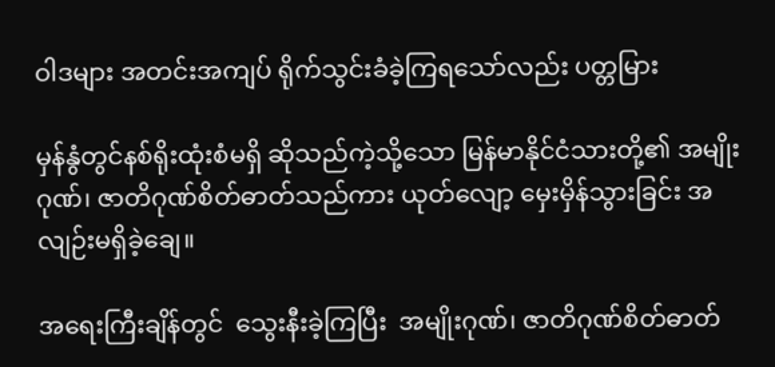ဝါဒများ အတင်းအကျပ် ရိုက်သွင်းခံခဲ့ကြရသော်လည်း ပတ္တမြား

မှန်နွံတွင်နစ်ရိုးထုံးစံမရှိ ဆိုသည်ကဲ့သို့သော မြန်မာနိုင်ငံသားတို့၏ အမျိုးဂုဏ်၊ ဇာတိဂုဏ်စိတ်ဓာတ်သည်ကား ယုတ်လျော့ မှေးမှိန်သွားခြင်း အလျဉ်းမရှိခဲ့ချေ။

အရေးကြီးချိန်တွင်  သွေးနီးခဲ့ကြပြီး  အမျိုးဂုဏ်၊ ဇာတိဂုဏ်စိတ်ဓာတ်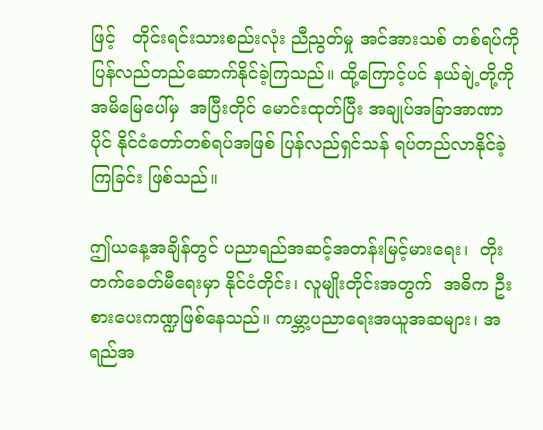ဖြင့်   တိုင်းရင်းသားစည်းလုံး ညီညွတ်မှု အင်အားသစ် တစ်ရပ်ကို    ပြန်လည်တည်ဆောက်နိုင်ခဲ့ကြသည်။ ထို့ကြောင့်ပင် နယ်ချဲ့တို့ကို  အမိမြေပေါ်မှ  အပြီးတိုင် မောင်းထုတ်ပြီး အချုပ်အခြာအာဏာပိုင် နိုင်ငံတော်တစ်ရပ်အဖြစ် ပြန်လည်ရှင်သန် ရပ်တည်လာနိုင်ခဲ့ကြခြင်း ဖြစ်သည်။

ဤယနေ့အချိန်တွင် ပညာရည်အဆင့်အတန်းမြင့်မားရေး၊  တိုးတက်ခေတ်မီရေးမှာ နိုင်ငံတိုင်း၊ လူမျိုးတိုင်းအတွက်  အဓိက ဦးစားပေးကဏ္ဍဖြစ်နေသည်။ ကမ္ဘာ့ပညာရေးအယူအဆများ၊ အရည်အ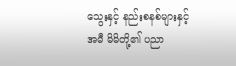သွေးနှင့် နည်းစနစ်များနှင့်အမီ မိမိတို့၏ ပညာ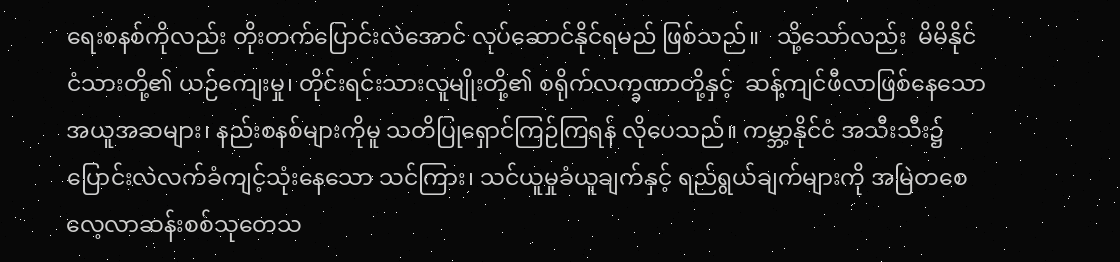ရေးစနစ်ကိုလည်း တိုးတက်ပြောင်းလဲအောင် လုပ်ဆောင်နိုင်ရမည် ဖြစ်သည်။   သို့သော်လည်း  မိမိနိုင်ငံသားတို့၏ ယဉ်ကျေးမှု၊ တိုင်းရင်းသားလူမျိုးတို့၏ စရိုက်လက္ခဏာတို့နှင့်  ဆန့်ကျင်ဖီလာဖြစ်နေသော အယူအဆများ၊ နည်းစနစ်များကိုမူ သတိပြုရှောင်ကြဉ်ကြရန် လိုပေသည်။ ကမ္ဘာ့နိုင်ငံ အသီးသီး၌   ပြောင်းလဲလက်ခံကျင့်သုံးနေသော သင်ကြား၊ သင်ယူမှုခံယူချက်နှင့် ရည်ရွယ်ချက်များကို အမြဲတစေ လေ့လာဆန်းစစ်သုတေသ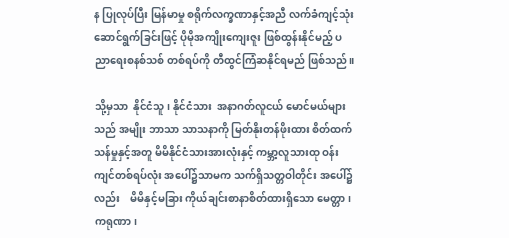န ပြုလုပ်ပြီး မြန်မာမှု စရိုက်လက္ခဏာနှင့်အညီ လက်ခံကျင့်သုံး ဆောင်ရွက်ခြင်းဖြင့် ပိုမိုအကျိုးကျေးဇူး ဖြစ်ထွန်းနိုင်မည့် ပညာရေးစနစ်သစ် တစ်ရပ်ကို တီထွင်ကြံဆနိုင်ရမည် ဖြစ်သည်။

သို့မှသာ  နိုင်ငံသူ၊ နိုင်ငံသား  အနာဂတ်လူငယ် မောင်မယ်များသည် အမျိုး ဘာသာ သာသနာကို မြတ်နိုးတန်ဖိုးထား စိတ်ထက်သန်မှုနှင့်အတူ မိမိနိုင်ငံသားအားလုံးနှင့် ကမ္ဘာ့လူသားထု ဝန်းကျင်တစ်ရပ်လုံး အပေါ်၌သာမက သက်ရှိသတ္တဝါတိုင်း အပေါ်၌လည်း    မိမိနှင့်မခြား ကိုယ်ချင်းစာနာစိတ်ထားရှိသော မေတ္တာ၊ ကရုဏာ၊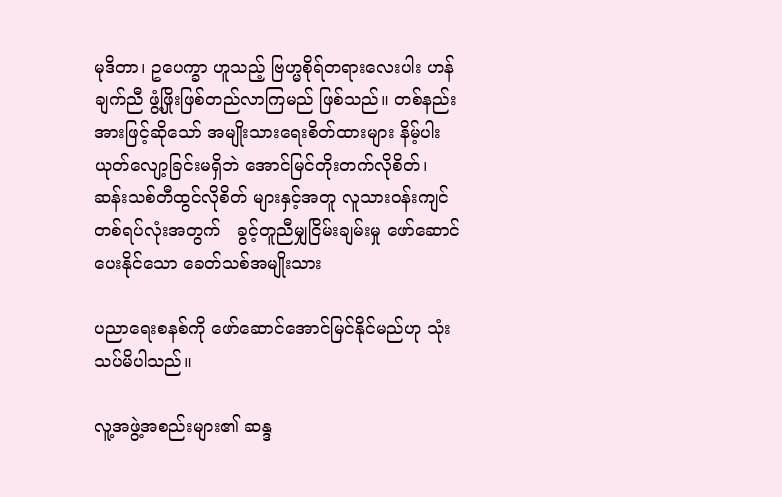မုဒိတာ၊ ဥပေက္ခာ ဟူသည့် ဗြဟ္မစိုရ်တရားလေးပါး ဟန်ချက်ညီ ဖွံ့ဖြိုးဖြစ်တည်လာကြမည် ဖြစ်သည်။ တစ်နည်းအားဖြင့်ဆိုသော် အမျိုးသားရေးစိတ်ထားများ နိမ့်ပါးယုတ်လျော့ခြင်းမရှိဘဲ အောင်မြင်တိုးတက်လိုစိတ်၊ ဆန်းသစ်တီထွင်လိုစိတ် များနှင့်အတူ လူသားဝန်းကျင် တစ်ရပ်လုံးအတွက်   ခွင့်တူညီမျှငြိမ်းချမ်းမှု ဖော်ဆောင်ပေးနိုင်သော ခေတ်သစ်အမျိုးသား

ပညာရေးစနစ်ကို ဖော်ဆောင်အောင်မြင်နိုင်မည်ဟု သုံးသပ်မိပါသည်။

လူ့အဖွဲ့အစည်းများ၏ ဆန္ဒ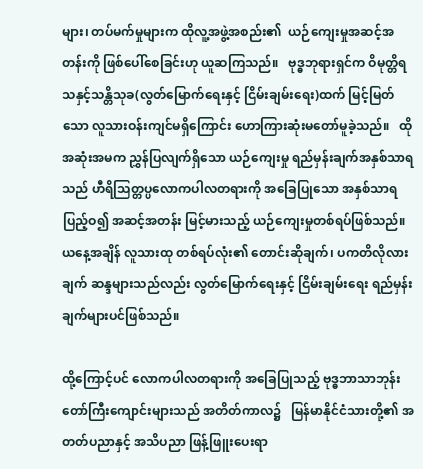များ၊ တပ်မက်မှုများက ထိုလူ့အဖွဲ့အစည်း၏  ယဉ်ကျေးမှုအဆင့်အတန်းကို ဖြစ်ပေါ်စေခြင်းဟု ယူဆကြသည်။   ဗုဒ္ဓဘုရားရှင်က ဝိမုတ္တိရသနှင့်သန္တိသုခ(လွတ်မြောက်ရေးနှင့် ငြိမ်းချမ်းရေး)ထက် မြင့်မြတ်သော လူသားဝန်းကျင်မရှိကြောင်း ဟောကြားဆုံးမတော်မူခဲ့သည်။   ထိုအဆုံးအမက ညွှန်ပြလျက်ရှိသော ယဉ်ကျေးမှု ရည်မှန်းချက်အနှစ်သာရသည် ဟီရိသြတ္တပ္ပလောကပါလတရားကို အခြေပြုသော အနှစ်သာရပြည့်ဝ၍ အဆင့်အတန်း မြင့်မားသည့် ယဉ်ကျေးမှုတစ်ရပ်ဖြစ်သည်။ ယနေ့အချိန် လူသားထု တစ်ရပ်လုံး၏ တောင်းဆိုချက်၊ ပကတိလိုလားချက် ဆန္ဒများသည်လည်း လွတ်မြောက်ရေးနှင့် ငြိမ်းချမ်းရေး ရည်မှန်းချက်များပင်ဖြစ်သည်။

ထို့ကြောင့်ပင် လောကပါလတရားကို အခြေပြုသည့် ဗုဒ္ဓဘာသာဘုန်းတော်ကြီးကျောင်းများသည် အတိတ်ကာလ၌   မြန်မာနိုင်ငံသားတို့၏ အတတ်ပညာနှင့် အသိပညာ ဖြန့်ဖြူးပေးရာ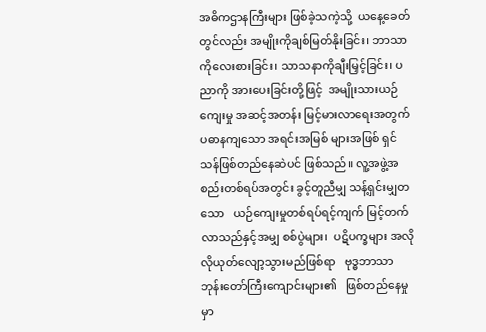အဓိကဌာနကြီးများ ဖြစ်ခဲ့သကဲ့သို့  ယနေ့ခေတ်တွင်လည်း အမျိုးကိုချစ်မြတ်နိုးခြင်း၊ ဘာသာကိုလေးစားခြင်း၊ သာသနာကိုချီးမြှင့်ခြင်း၊ ပညာကို အားပေးခြင်းတို့ဖြင့်  အမျိုးသားယဉ်ကျေးမှု အဆင့်အတန်း မြင့်မားလာရေးအတွက် ပဓာနကျသော အရင်းအမြစ် များအဖြစ် ရှင်သန်ဖြစ်တည်နေဆဲပင် ဖြစ်သည်။ လူ့အဖွဲ့အစည်းတစ်ရပ်အတွင်း ခွင့်တူညီမျှ သန့်ရှင်းမျှတသော   ယဉ်ကျေးမှုတစ်ရပ်ရင့်ကျက် မြင့်တက်လာသည်နှင့်အမျှ စစ်ပွဲများ၊  ပဋိပက္ခများ အလိုလိုယုတ်လျော့သွားမည်ဖြစ်ရာ   ဗုဒ္ဓဘာသာဘုန်းတော်ကြီးကျောင်းများ၏   ဖြစ်တည်နေမှုမှာ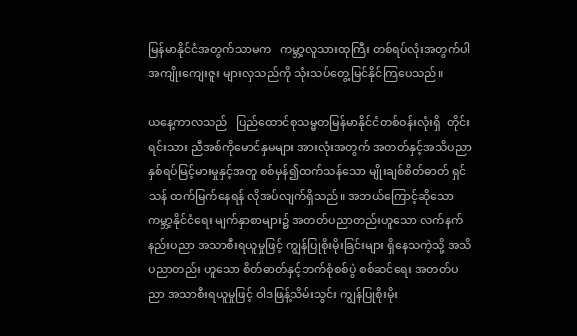မြန်မာနိုင်ငံအတွက်သာမက   ကမ္ဘာ့လူသားထုကြီး တစ်ရပ်လုံးအတွက်ပါ အကျိုးကျေးဇူး များလှသည်ကို သုံးသပ်တွေ့မြင်နိုင်ကြပေသည်။

ယနေ့ကာလသည်   ပြည်ထောင်စုသမ္မတမြန်မာနိုင်ငံတစ်ဝန်းလုံးရှိ  တိုင်းရင်းသား ညီအစ်ကိုမောင်နှမများ အားလုံးအတွက် အတတ်နှင့်အသိပညာ နှစ်ရပ်မြင့်မားမှုနှင့်အတူ စစ်မှန်၍ထက်သန်သော မျိုးချစ်စိတ်ဓာတ် ရှင်သန် ထက်မြက်နေရန် လိုအပ်လျက်ရှိသည်။ အဘယ်ကြောင့်ဆိုသော  ကမ္ဘာ့နိုင်ငံရေး မျက်နှာစာများ၌ အတတ်ပညာတည်းဟူသော လက်နက်နည်းပညာ အသာစီးရယူမှုဖြင့် ကျွန်ပြုစိုးမိုးခြင်းများ ရှိနေသကဲ့သို့ အသိပညာတည်း ဟူသော စိတ်ဓာတ်နှင့်ဘက်စုံစစ်ပွဲ စစ်ဆင်ရေး အတတ်ပညာ အသာစီးရယူမှုဖြင့် ဝါဒဖြန့်သိမ်းသွင်း ကျွန်ပြုစိုးမိုး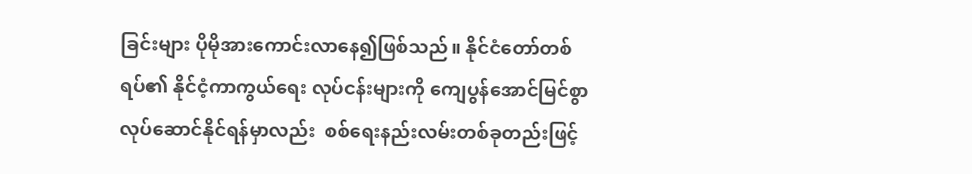ခြင်းများ ပိုမိုအားကောင်းလာနေ၍ဖြစ်သည်။ နိုင်ငံတော်တစ်ရပ်၏ နိုင်ငံ့ကာကွယ်ရေး လုပ်ငန်းများကို ကျေပွန်အောင်မြင်စွာ လုပ်ဆောင်နိုင်ရန်မှာလည်း  စစ်ရေးနည်းလမ်းတစ်ခုတည်းဖြင့်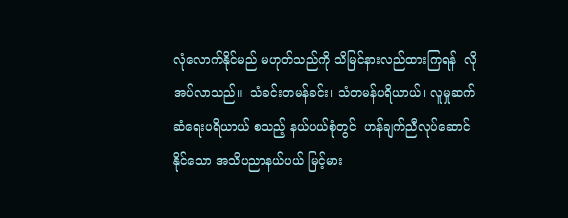လုံလောက်နိုင်မည် မဟုတ်သည်ကို သိမြင်နားလည်ထားကြရန်  လိုအပ်လာသည်။  သံခင်းတမန်ခင်း၊ သံတမန်ပရိယာယ်၊ လူမှုဆက်ဆံရေးပရိယာယ် စသည့် နယ်ပယ်စုံတွင်  ဟန်ချက်ညီလုပ်ဆောင်နိုင်သော အသိပညာနယ်ပယ် မြင့်မား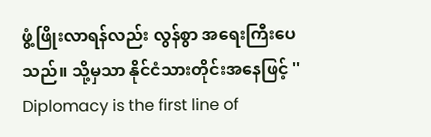ဖွံ့ဖြိုးလာရန်လည်း လွန်စွာ အရေးကြီးပေသည်။ သို့မှသာ နိုင်ငံသားတိုင်းအနေဖြင့် '' Diplomacy is the first line of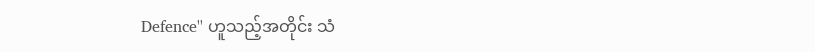Defence'' ဟူသည့်အတိုင်း သံ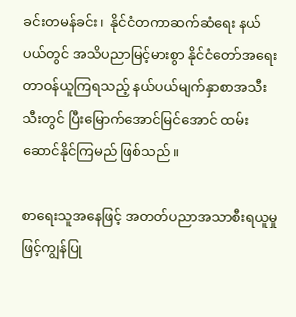ခင်းတမန်ခင်း၊  နိုင်ငံတကာဆက်ဆံရေး နယ်ပယ်တွင် အသိပညာမြင့်မားစွာ နိုင်ငံတော်အရေးတာဝန်ယူကြရသည့် နယ်ပယ်မျက်နှာစာအသီးသီးတွင် ပြီးမြောက်အောင်မြင်အောင် ထမ်းဆောင်နိုင်ကြမည် ဖြစ်သည်။

စာရေးသူအနေဖြင့် အတတ်ပညာအသာစီးရယူမှုဖြင့်ကျွန်ပြု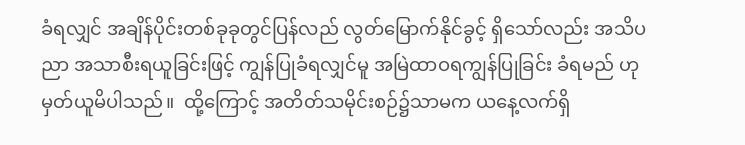ခံရလျှင် အချိန်ပိုင်းတစ်ခုခုတွင်ပြန်လည် လွတ်မြောက်နိုင်ခွင့် ရှိသော်လည်း အသိပညာ အသာစီးရယူခြင်းဖြင့် ကျွန်ပြုခံရလျှင်မူ အမြဲထာဝရကျွန်ပြုခြင်း ခံရမည် ဟု မှတ်ယူမိပါသည်။  ထို့ကြောင့် အတိတ်သမိုင်းစဉ်၌သာမက ယနေ့လက်ရှိ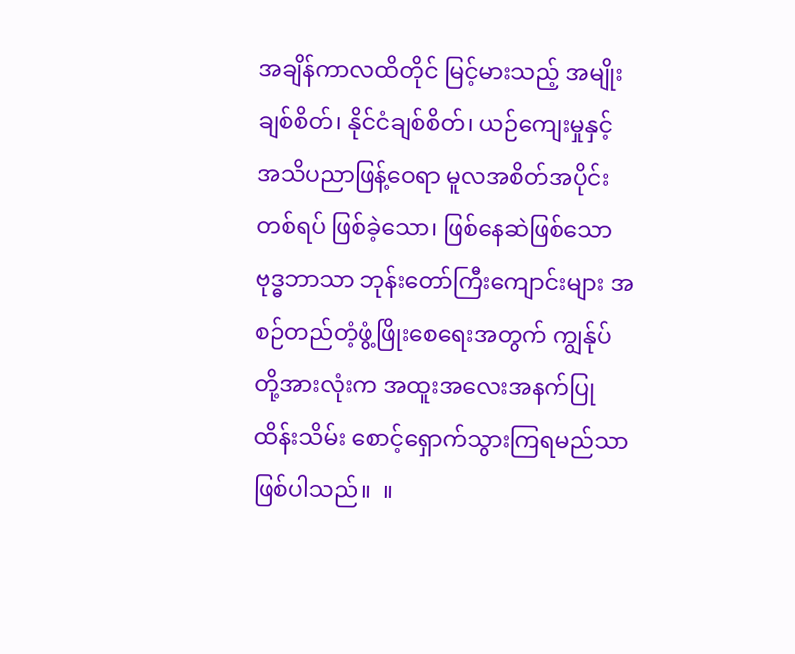အချိန်ကာလထိတိုင် မြင့်မားသည့် အမျိုးချစ်စိတ်၊ နိုင်ငံချစ်စိတ်၊ ယဉ်ကျေးမှုနှင့် အသိပညာဖြန့်ဝေရာ မူလအစိတ်အပိုင်းတစ်ရပ် ဖြစ်ခဲ့သော၊ ဖြစ်နေဆဲဖြစ်သော ဗုဒ္ဓဘာသာ ဘုန်းတော်ကြီးကျောင်းများ အစဉ်တည်တံ့ဖွံ့ဖြိုးစေရေးအတွက် ကျွန်ုပ်တို့အားလုံးက အထူးအလေးအနက်ပြု ထိန်းသိမ်း စောင့်ရှောက်သွားကြရမည်သာ ဖြစ်ပါသည်။  ။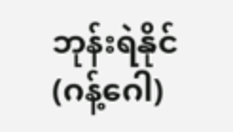ဘုန်းရဲနိုင်(ဂန့်ဂေါ)